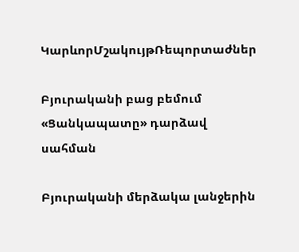ԿարևորՄշակույթՌեպորտաժներ

Բյուրականի բաց բեմում «Ցանկապատը» դարձավ սահման

Բյուրականի մերձակա լանջերին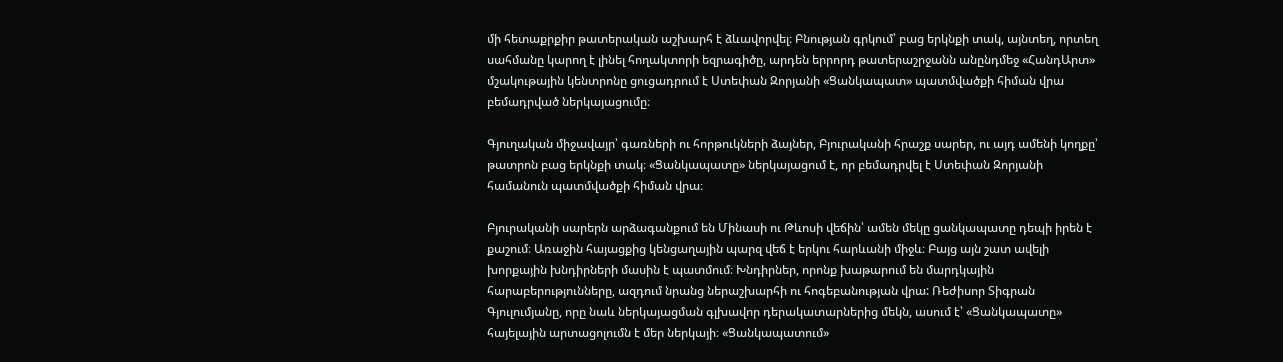մի հետաքրքիր թատերական աշխարհ է ձևավորվել։ Բնության գրկում՝ բաց երկնքի տակ, այնտեղ, որտեղ սահմանը կարող է լինել հողակտորի եզրագիծը, արդեն երրորդ թատերաշրջանն անընդմեջ «ՀանդԱրտ» մշակութային կենտրոնը ցուցադրում է Ստեփան Զորյանի «Ցանկապատ» պատմվածքի հիման վրա բեմադրված ներկայացումը։

Գյուղական միջավայր՝ գառների ու հորթուկների ձայներ, Բյուրականի հրաշք սարեր, ու այդ ամենի կողքը՝ թատրոն բաց երկնքի տակ։ «Ցանկապատը» ներկայացում է, որ բեմադրվել է Ստեփան Զորյանի համանուն պատմվածքի հիման վրա։

Բյուրականի սարերն արձագանքում են Մինասի ու Թևոսի վեճին՝ ամեն մեկը ցանկապատը դեպի իրեն է քաշում։ Առաջին հայացքից կենցաղային պարզ վեճ է երկու հարևանի միջև։ Բայց այն շատ ավելի խորքային խնդիրների մասին է պատմում։ Խնդիրներ, որոնք խաթարում են մարդկային հարաբերությունները, ազդում նրանց ներաշխարհի ու հոգեբանության վրա: Ռեժիսոր Տիգրան Գյուլումյանը, որը նաև ներկայացման գլխավոր դերակատարներից մեկն, ասում է՝ «Ցանկապատը» հայելային արտացոլումն է մեր ներկայի։ «Ցանկապատում»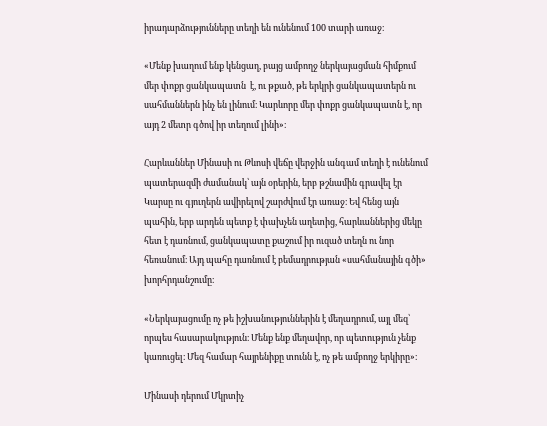իրադարձությունները տեղի են ունենում 100 տարի առաջ։

«Մենք խաղում ենք կենցաղ, բայց ամբողջ ներկայացման հիմքում մեր փոքր ցանկապատն  է, ու թքած, թե երկրի ցանկապատերն ու սահմաններն ինչ են լինում։ Կարևորը մեր փոքր ցանկապատն է, որ այդ 2 մետր գծով իր տեղում լինի»։

Հարևաններ Մինասի ու Թևոսի վեճը վերջին անգամ տեղի է ունենում պատերազմի ժամանակ՝ այն օրերին, երբ թշնամին գրավել էր Կարսը ու գյուղերն ավիրելով շարժվում էր առաջ։ Եվ հենց այն պահին, երբ արդեն պետք է փախչեն աղետից, հարևաններից մեկը հետ է դառնում, ցանկապատը քաշում իր ուզած տեղն ու նոր հեռանում։ Այդ պահը դառնում է բեմադրության «սահմանային գծի» խորհրդանշումը։

«Ներկայացումը ոչ թե իշխանություններին է մեղադրում, այլ մեզ՝ որպես հասարակություն։ Մենք ենք մեղավոր, որ պետություն չենք կառուցել։ Մեզ համար հայրենիքը տունն է, ոչ թե ամբողջ երկիրը»։

Մինասի դերում Մկրտիչ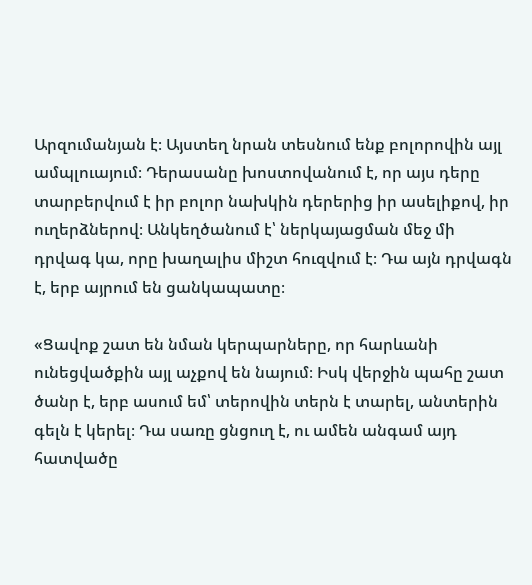Արզումանյան է։ Այստեղ նրան տեսնում ենք բոլորովին այլ ամպլուայում։ Դերասանը խոստովանում է, որ այս դերը տարբերվում է իր բոլոր նախկին դերերից իր ասելիքով, իր ուղերձներով։ Անկեղծանում է՝ ներկայացման մեջ մի դրվագ կա, որը խաղալիս միշտ հուզվում է։ Դա այն դրվագն է, երբ այրում են ցանկապատը։

«Ցավոք շատ են նման կերպարները, որ հարևանի ունեցվածքին այլ աչքով են նայում։ Իսկ վերջին պահը շատ ծանր է, երբ ասում եմ՝ տերովին տերն է տարել, անտերին գելն է կերել։ Դա սառը ցնցուղ է, ու ամեն անգամ այդ հատվածը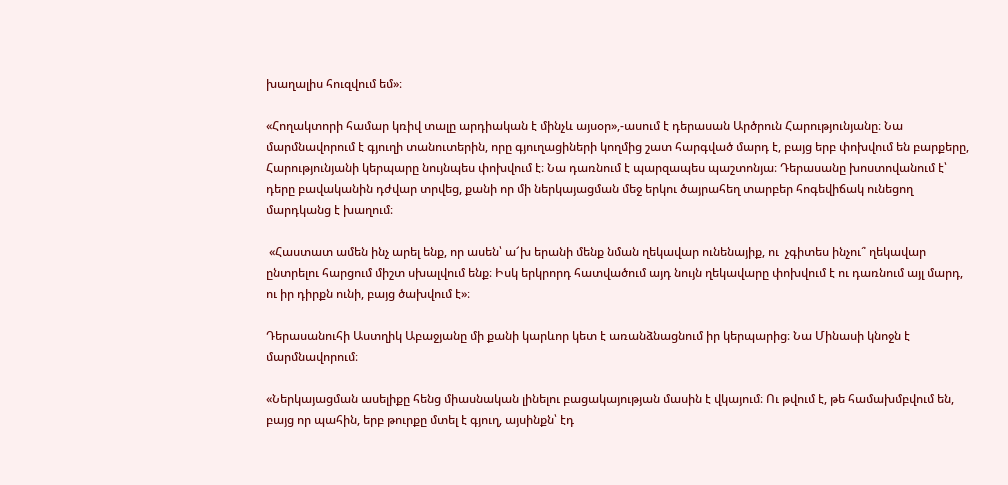խաղալիս հուզվում եմ»։

«Հողակտորի համար կռիվ տալը արդիական է մինչև այսօր»,-ասում է դերասան Արծրուն Հարությունյանը։ Նա մարմնավորում է գյուղի տանուտերին, որը գյուղացիների կողմից շատ հարգված մարդ է, բայց երբ փոխվում են բարքերը, Հարությունյանի կերպարը նույնպես փոխվում է։ Նա դառնում է պարզապես պաշտոնյա։ Դերասանը խոստովանում է՝ դերը բավականին դժվար տրվեց, քանի որ մի ներկայացման մեջ երկու ծայրահեղ տարբեր հոգեվիճակ ունեցող մարդկանց է խաղում։

 «Հաստատ ամեն ինչ արել ենք, որ ասեն՝ ա՜խ երանի մենք նման ղեկավար ունենայիք, ու  չգիտես ինչու՞ ղեկավար ընտրելու հարցում միշտ սխալվում ենք։ Իսկ երկրորդ հատվածում այդ նույն ղեկավարը փոխվում է ու դառնում այլ մարդ, ու իր դիրքն ունի, բայց ծախվում է»։

Դերասանուհի Աստղիկ Աբաջյանը մի քանի կարևոր կետ է առանձնացնում իր կերպարից։ Նա Մինասի կնոջն է մարմնավորում։

«Ներկայացման ասելիքը հենց միասնական լինելու բացակայության մասին է վկայում։ Ու թվում է, թե համախմբվում են, բայց որ պահին, երբ թուրքը մտել է գյուղ, այսինքն՝ էդ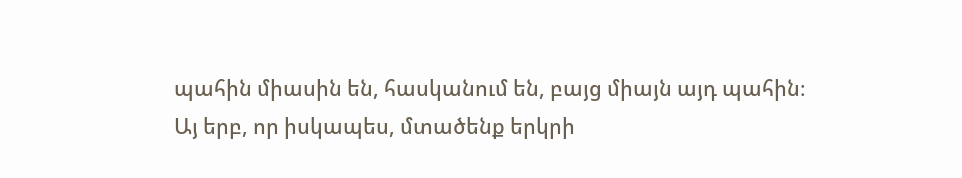պահին միասին են, հասկանում են, բայց միայն այդ պահին։ Այ երբ, որ իսկապես, մտածենք երկրի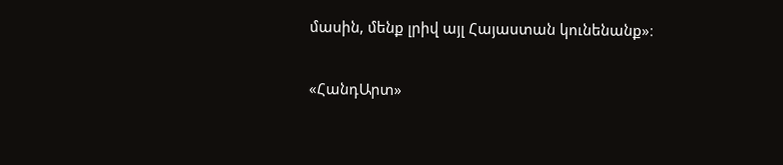մասին, մենք լրիվ այլ Հայաստան կունենանք»։

«ՀանդԱրտ»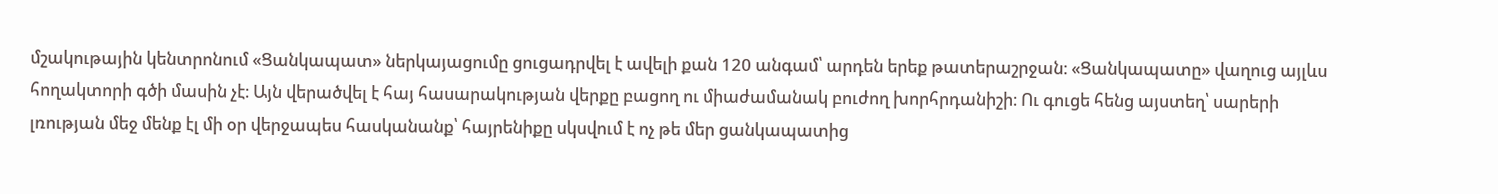մշակութային կենտրոնում «Ցանկապատ» ներկայացումը ցուցադրվել է ավելի քան 120 անգամ՝ արդեն երեք թատերաշրջան։ «Ցանկապատը» վաղուց այլևս հողակտորի գծի մասին չէ։ Այն վերածվել է հայ հասարակության վերքը բացող ու միաժամանակ բուժող խորհրդանիշի։ Ու գուցե հենց այստեղ՝ սարերի լռության մեջ մենք էլ մի օր վերջապես հասկանանք՝ հայրենիքը սկսվում է ոչ թե մեր ցանկապատից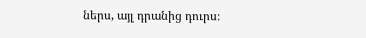ներս, այլ դրանից դուրս։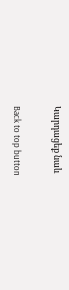Կարդացեք նաև

Back to top button